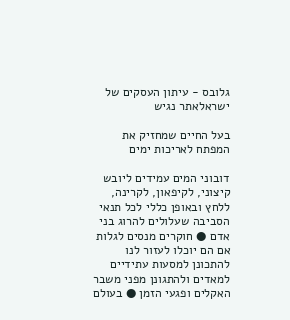גלובס - עיתון העסקים של ישראלאתר נגיש

בעל החיים שמחזיק את המפתח לאריכות ימים

דובוני המים עמידים ליובש קיצוני, לקיפאון, לקרינה, ללחץ ובאופן כללי לכל תנאי הסביבה שעלולים להרוג בני אדם ● חוקרים מנסים לגלות אם הם יוכלו לעזור לנו להתכונן למסעות עתידיים למאדים ולהתגונן מפני משבר האקלים ופגעי הזמן ● בעולם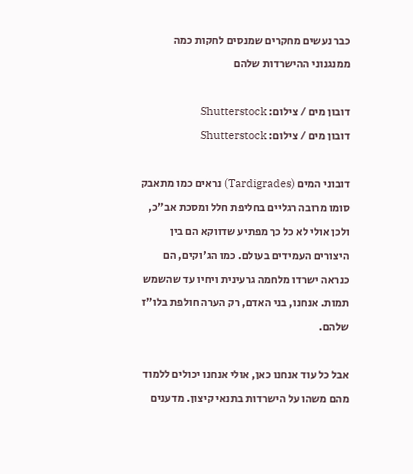כבר נעשים מחקרים שמנסים לחקות כמה ממנגנוני ההישרדות שלהם

דובון מים / צילום: Shutterstock
דובון מים / צילום: Shutterstock

דובוני המים (Tardigrades) נראים כמו מתאבק סומו מרובה רגליים בחליפת חלל ומסכת אב"כ, ולכן אולי לא כל כך מפתיע שדווקא הם בין היצורים העמידים בעולם. כמו הג'וקים, הם כנראה ישרדו מלחמה גרעינית ויחיו עד שהשמש תמות. אנחנו, בני האדם, רק הערה חולפת בלו"ז שלהם.

אבל כל עוד אנחנו כאן, אולי אנחנו יכולים ללמוד מהם משהו על הישרדות בתנאי קיצון. מדענים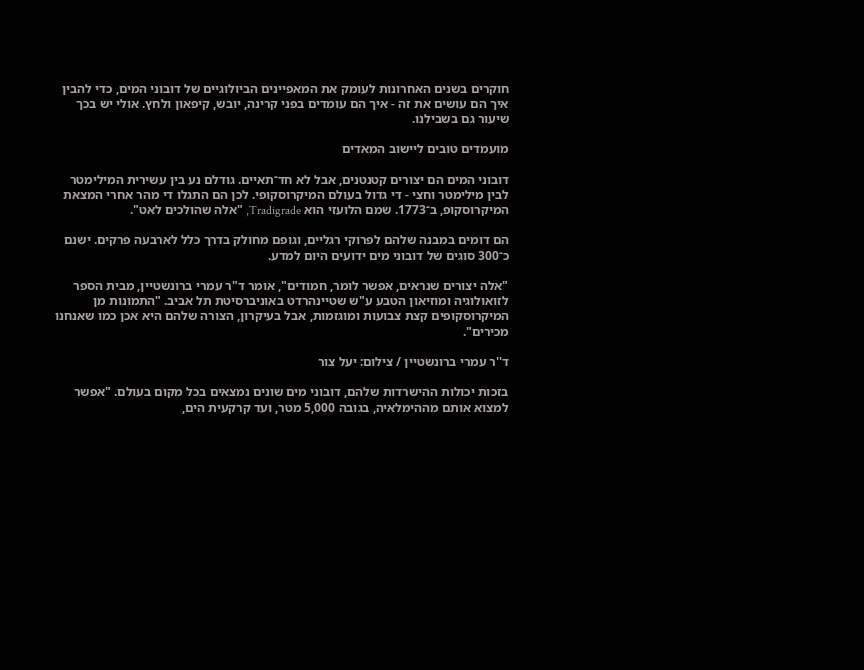חוקרים בשנים האחרונות לעומק את המאפיינים הביולוגיים של דובוני המים, כדי להבין איך הם עושים את זה - איך הם עומדים בפני קרינה, יובש, קיפאון ולחץ. אולי יש בכך שיעור גם בשבילנו.

מועמדים טובים ליישוב המאדים

דובוני המים הם יצורים קטנטנים, אבל לא חד־תאיים. גודלם נע בין עשירית המילימטר לבין מילימטר וחצי - די גדול בעולם המיקרוסקופי. לכן הם התגלו די מהר אחרי המצאת המיקרוסקופ, ב־1773. שמם הלועזי הוא Tradigrade, "אלה שהולכים לאט".

הם דומים במבנה שלהם לפרוקי רגליים, וגופם מחולק בדרך כלל לארבעה פרקים. ישנם כ־300 סוגים של דובוני מים ידועים היום למדע.

"אלה יצורים שנראים, אפשר לומר, חמודים", אומר ד"ר עמרי ברונשטיין, מבית הספר לזואולוגיה ומוזיאון הטבע ע"ש שטיינהרדט באוניברסיטת תל אביב. "התמונות מן המיקרוסקופים קצת צבועות ומוגזמות, אבל בעיקרון, הצורה שלהם היא אכן כמו שאנחנו מכירים".

ד''ר עמרי ברונשטיין / צילום: יעל צור

בזכות יכולות ההישרדות שלהם, דובוני מים שונים נמצאים בכל מקום בעולם. "אפשר למצוא אותם מההימלאיה, בגובה 5,000 מטר, ועד קרקעית הים,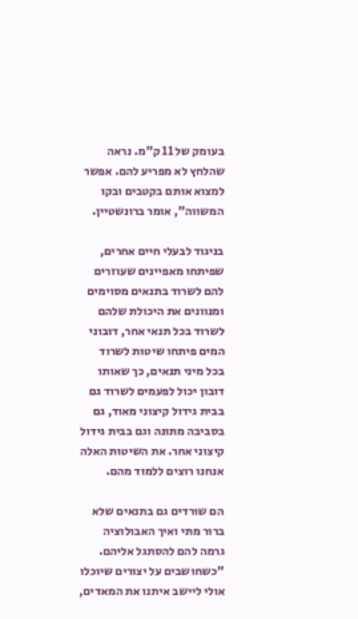בעומק של 11 ק"מ. נראה שהלחץ לא מפריע להם. אפשר למצוא אותם בקטבים ובקו המשווה", אומר ברונשטיין.

בניגוד לבעלי חיים אחרים, שפיתחו מאפיינים שעוזרים להם לשרוד בתנאים מסוימים ומנוונים את היכולת שלהם לשרוד בכל תנאי אחר, דובוני המים פיתחו שיטות לשרוד בכל מיני תנאים, כך שאותו דובון יכול לפעמים לשרוד גם בבית גידול קיצוני מאוד, גם בסביבה מתונה וגם בבית גידול קיצוני אחר. את השיטות האלה אנחנו רוצים ללמוד מהם.

הם שורדים גם בתנאים שלא ברור מתי ואיך האבולוציה גרמה להם להסתגל אליהם. "כשחושבים על יצורים שיוכלו אולי ליישב איתנו את המאדים,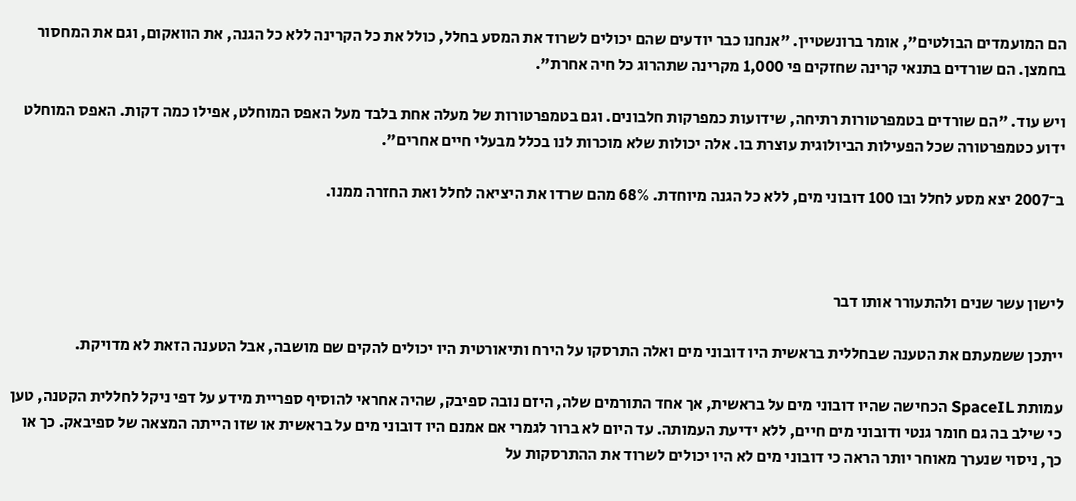הם המועמדים הבולטים", אומר ברונשטיין. "אנחנו כבר יודעים שהם יכולים לשרוד את המסע בחלל, כולל את כל הקרינה ללא כל הגנה, את הוואקום, וגם את המחסור בחמצן. הם שורדים בתנאי קרינה שחזקים פי 1,000 מקרינה שתהרוג כל חיה אחרת".

ויש עוד. "הם שורדים בטמפרטורות רתיחה, שידועות כמפרקות חלבונים. וגם בטמפרטורות של מעלה אחת בלבד מעל האפס המוחלט, אפילו כמה דקות. האפס המוחלט ידוע כטמפרטורה שכל הפעילות הביולוגית עוצרת בו. אלה יכולות שלא מוכרות לנו בכלל מבעלי חיים אחרים".

ב־2007 יצא מסע לחלל ובו 100 דובוני מים, ללא כל הגנה מיוחדת. 68% מהם שרדו את היציאה לחלל ואת החזרה ממנו.



לישון עשר שנים ולהתעורר אותו דבר

ייתכן ששמעתם את הטענה שבחללית בראשית היו דובוני מים ואלה התרסקו על הירח ותיאורטית היו יכולים להקים שם מושבה, אבל הטענה הזאת לא מדויקת.

עמותת SpaceIL הכחישה שהיו דובוני מים על בראשית, אך אחד התורמים שלה, היזם נובה ספיבק, שהיה אחראי להוסיף ספריית מידע על דפי ניקל לחללית הקטנה, טען כי שילב בה גם חומר גנטי ודובוני מים חיים, ללא ידיעת העמותה. עד היום לא ברור לגמרי אם אמנם היו דובוני מים על בראשית או שזו הייתה המצאה של ספיבאק. כך או כך, ניסוי שנערך מאוחר יותר הראה כי דובוני מים לא היו יכולים לשרוד את ההתרסקות על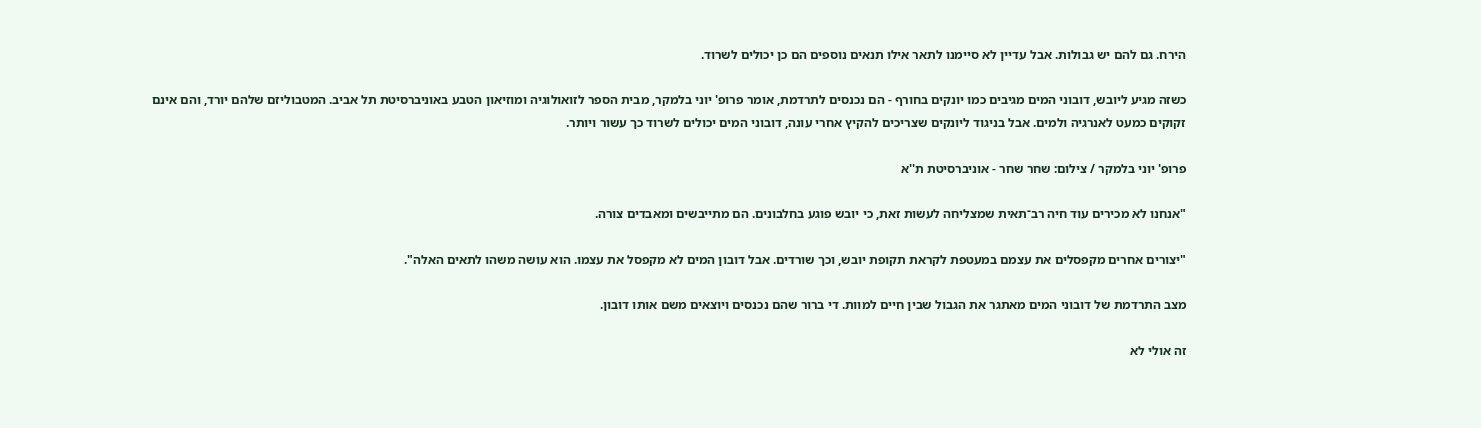הירח. גם להם יש גבולות. אבל עדיין לא סיימנו לתאר אילו תנאים נוספים הם כן יכולים לשרוד.

כשזה מגיע ליובש, דובוני המים מגיבים כמו יונקים בחורף - הם נכנסים לתרדמת, אומר פרופ' יוני בלמקר, מבית הספר לזואולוגיה ומוזיאון הטבע באוניברסיטת תל אביב. המטבוליזם שלהם יורד, והם אינם זקוקים כמעט לאנרגיה ולמים. אבל בניגוד ליונקים שצריכים להקיץ אחרי עונה, דובוני המים יכולים לשרוד כך עשור ויותר.

פרופ' יוני בלמקר / צילום: שחר שחר - אוניברסיטת ת''א

"אנחנו לא מכירים עוד חיה רב־תאית שמצליחה לעשות זאת, כי יובש פוגע בחלבונים. הם מתייבשים ומאבדים צורה.

"יצורים אחרים מקפסלים את עצמם במעטפת לקראת תקופת יובש, וכך שורדים. אבל דובון המים לא מקפסל את עצמו. הוא עושה משהו לתאים האלה".

מצב התרדמת של דובוני המים מאתגר את הגבול שבין חיים למוות. די ברור שהם נכנסים ויוצאים משם אותו דובון.

זה אולי לא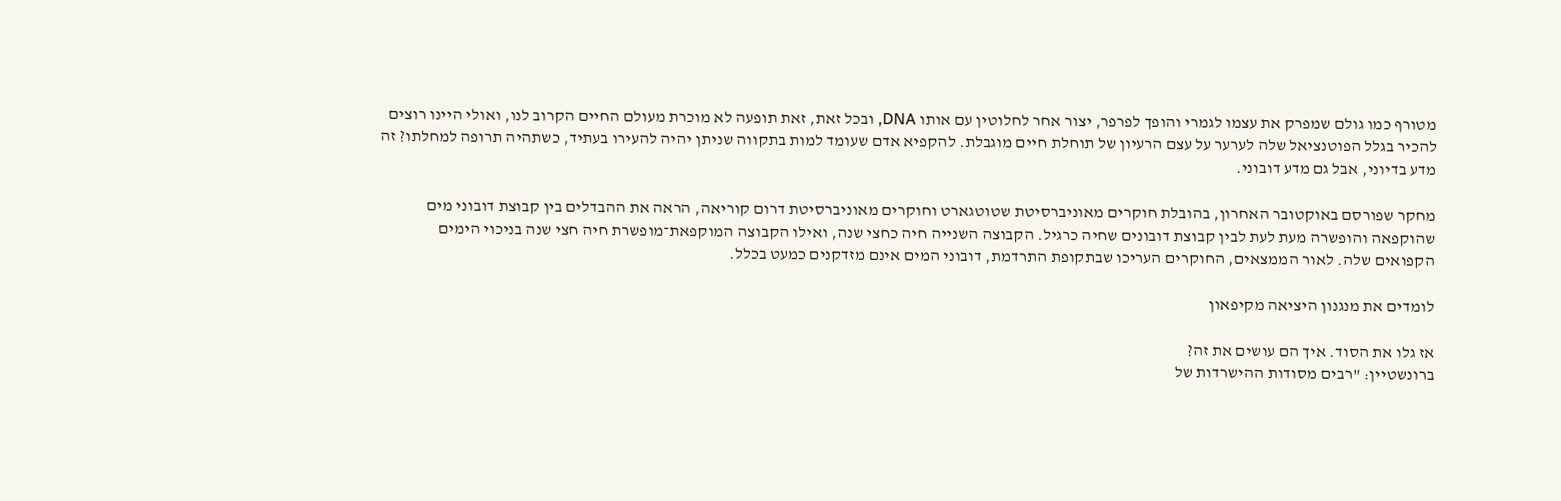מטורף כמו גולם שמפרק את עצמו לגמרי והופך לפרפר, יצור אחר לחלוטין עם אותו DNA, ובכל זאת, זאת תופעה לא מוכרת מעולם החיים הקרוב לנו, ואולי היינו רוצים להכיר בגלל הפוטנציאל שלה לערער על עצם הרעיון של תוחלת חיים מוגבלת. להקפיא אדם שעומד למות בתקווה שניתן יהיה להעירו בעתיד, כשתהיה תרופה למחלתו? זה מדע בדיוני, אבל גם מדע דובוני.

מחקר שפורסם באוקטובר האחרון, בהובלת חוקרים מאוניברסיטת שטוטגארט וחוקרים מאוניברסיטת דרום קוריאה, הראה את ההבדלים בין קבוצת דובוני מים שהוקפאה והופשרה מעת לעת לבין קבוצת דובונים שחיה כרגיל. הקבוצה השנייה חיה כחצי שנה, ואילו הקבוצה המוקפאת־מופשרת חיה חצי שנה בניכוי הימים הקפואים שלה. לאור הממצאים, החוקרים העריכו שבתקופת התרדמת, דובוני המים אינם מזדקנים כמעט בכלל.

לומדים את מנגנון היציאה מקיפאון

אז גלו את הסוד. איך הם עושים את זה?
ברונשטיין: "רבים מסודות ההישרדות של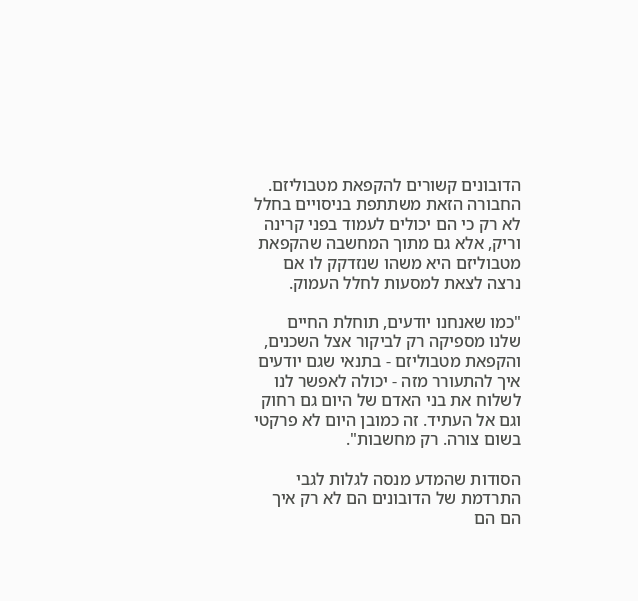הדובונים קשורים להקפאת מטבוליזם. החבורה הזאת משתתפת בניסויים בחלל לא רק כי הם יכולים לעמוד בפני קרינה וריק, אלא גם מתוך המחשבה שהקפאת מטבוליזם היא משהו שנזדקק לו אם נרצה לצאת למסעות לחלל העמוק.

"כמו שאנחנו יודעים, תוחלת החיים שלנו מספיקה רק לביקור אצל השכנים, והקפאת מטבוליזם - בתנאי שגם יודעים איך להתעורר מזה - יכולה לאפשר לנו לשלוח את בני האדם של היום גם רחוק וגם אל העתיד. זה כמובן היום לא פרקטי בשום צורה. רק מחשבות".

הסודות שהמדע מנסה לגלות לגבי התרדמת של הדובונים הם לא רק איך הם הם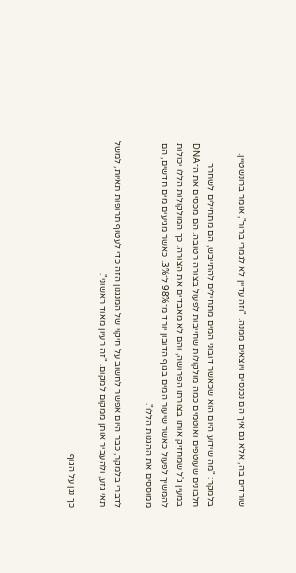שורדים בה, אלא גם איך הם נכנסים ויוצאים ממנה. "וזה עדיין לא לגמרי ברור", אומר ברונשטיין.

בלמקר: "מה שידוע היום הוא שכאשר דובוני המים מתחילים להתייבש, הם מתחילים לשחרר חלבונים שעוטפים ואוטמים כמה מולקולות שחייבות לפעול בצורה רטובה. הם מכסים את ה־DNA במעין ג'ל שמחזיק אותו בצורתו הפרושה, והם לא מאבדים את הצורה. כך המולקולות הללו יכולות להמשיך לפעול כאשר שיעור המים בגוף הדובון יורד מ־98% ל־3%. כאשר מגיעים מים חדשים, הם ממוססים את ההגנות הללו".

לדברי בלמקר, כבר היום אפשר לחשוב על חיקוי של המנגנון הזה כדי לעטוף תרופות תאיות, למשל תאי גזע, ולהעביר אותן ממקום למקום. "זה רעיון מאוד ראשוני".

כך נגן על הגוף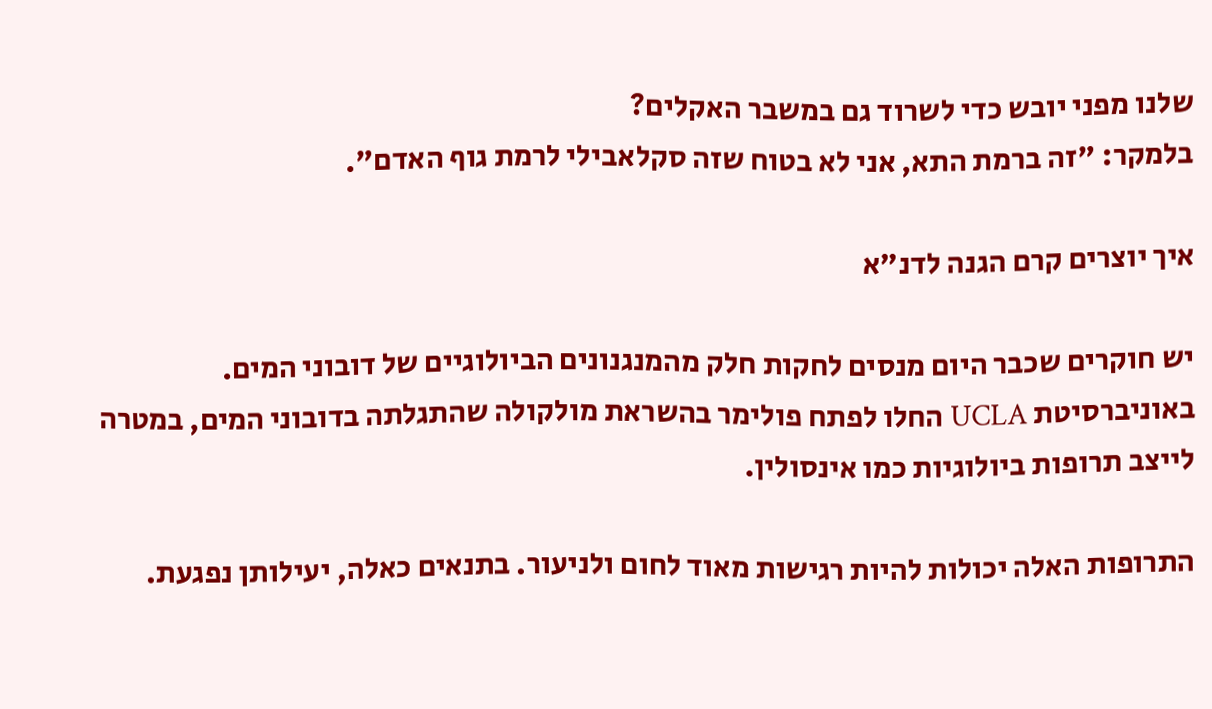שלנו מפני יובש כדי לשרוד גם במשבר האקלים?
בלמקר: "זה ברמת התא, אני לא בטוח שזה סקלאבילי לרמת גוף האדם".

איך יוצרים קרם הגנה לדנ"א

יש חוקרים שכבר היום מנסים לחקות חלק מהמנגנונים הביולוגיים של דובוני המים. באוניברסיטת UCLA החלו לפתח פולימר בהשראת מולקולה שהתגלתה בדובוני המים, במטרה לייצב תרופות ביולוגיות כמו אינסולין.

התרופות האלה יכולות להיות רגישות מאוד לחום ולניעור. בתנאים כאלה, יעילותן נפגעת.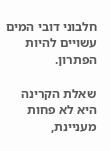חלבוני דובי המים עשויים להיות הפתרון.

שאלת הקרינה היא לא פחות מעניינת,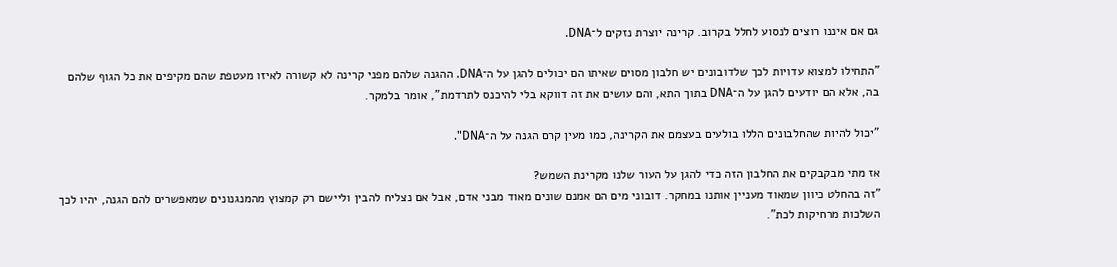גם אם איננו רוצים לנסוע לחלל בקרוב. קרינה יוצרת נזקים ל־DNA.

"התחילו למצוא עדויות לכך שלדובונים יש חלבון מסוים שאיתו הם יכולים להגן על ה־DNA. ההגנה שלהם מפני קרינה לא קשורה לאיזו מעטפת שהם מקיפים את כל הגוף שלהם בה, אלא הם יודעים להגן על ה־DNA בתוך התא, והם עושים את זה דווקא בלי להיכנס לתרדמת", אומר בלמקר.

"יכול להיות שהחלבונים הללו בולעים בעצמם את הקרינה, כמו מעין קרם הגנה על ה־DNA".

אז מתי מבקבקים את החלבון הזה כדי להגן על העור שלנו מקרינת השמש?
"זה בהחלט כיוון שמאוד מעניין אותנו במחקר. דובוני מים הם אמנם שונים מאוד מבני אדם, אבל אם נצליח להבין וליישם רק קמצוץ מהמנגנונים שמאפשרים להם הגנה, יהיו לכך השלכות מרחיקות לכת".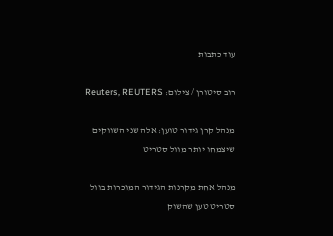עוד כתבות

רוב סיטורן / צילום: Reuters, REUTERS

מנהל קרן גידור טוען: אלה שני השווקים שיצמחו יותר מוול סטריט

מנהל אחת מקרנות הגידור המוכרות בוול סטריט טען שהשוק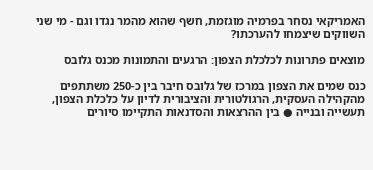האמריקאי נסחר בפרמיה מוגזמת, חשף שהוא מהמר נגדו וגם - מי שני השווקים שיצמחו להערכתו?

מוצאים פתרונות לכלכלת הצפון: הרגעים והתמונות מכנס גלובס

כנס שמים את הצפון במרכז של גלובס חיבר בין כ-250 משתתפים מהקהילה העסקית, הרגולטורית והציבורית לדיון על כלכלת הצפון, תעשייה ובנייה ● בין ההרצאות והסדנאות התקיימו סיורים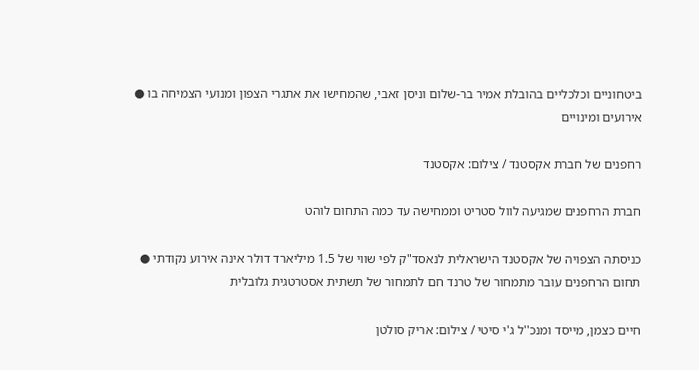ביטחוניים וכלכליים בהובלת אמיר בר-שלום וניסן זאבי, שהמחישו את אתגרי הצפון ומנועי הצמיחה בו ● אירועים ומינויים

רחפנים של חברת אקסטנד / צילום: אקסטנד

חברת הרחפנים שמגיעה לוול סטריט וממחישה עד כמה התחום לוהט

כניסתה הצפויה של אקסטנד הישראלית לנאסד"ק לפי שווי של 1.5 מיליארד דולר אינה אירוע נקודתי ● תחום הרחפנים עובר מתמחור של טרנד חם לתמחור של תשתית אסטרטגית גלובלית

חיים כצמן, מייסד ומנכ''ל ג'י סיטי / צילום: אריק סולטן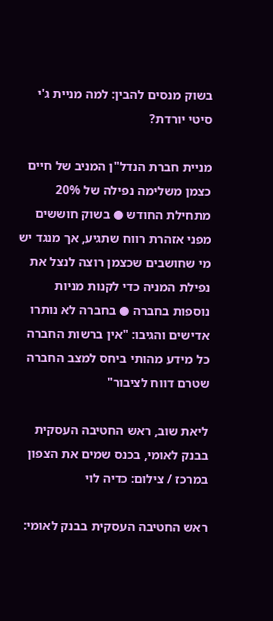בשוק מנסים להבין: למה מניית ג'י סיטי יורדת?

מניית חברת הנדל"ן המניב של חיים כצמן משלימה נפילה של 20% מתחילת החודש ● בשוק חוששים מפני אזהרת רווח שתגיע, אך מנגד יש מי שחושבים שכצמן רוצה לנצל את נפילת המניה כדי לקנות מניות נוספות בחברה ● בחברה לא נותרו אדישים והגיבו: "אין ברשות החברה כל מידע מהותי ביחס למצב החברה שטרם דווח לציבור"

ליאת שוב, ראש החטיבה העסקית בבנק לאומי, בכנס שמים את הצפון במרכז / צילום: כדיה לוי

ראש החטיבה העסקית בבנק לאומי: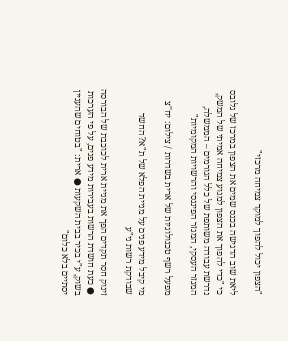"הצפון יכול להפוך למוקד צמיחה מרכזי"

ליאת שוב הדגישה בכנס שמים את הצפון במרכז של גלובס כי "כדי להפוך את הצפון למנוע צמיחה אמיתי של המשק, נדרשת עבודה משותפת של כלל הגורמים – הממשלה, המגזר העסקי, המגזר הפיננסי והרשויות המקומיות"

מפעל רשף טכנולוגיות של ארית בשדרות / צילום: יח''צ

מי קיבל מידע פנים על מניית הפלא של ת"א? החשד שבודקת רשות ני"ע

זינוק חסר תקדים הפך את מניית ארית לכוכבת של הבורסה ● כעת חושדת הרשות בעבירות מידע פנים, על פי הערכות בשוק, ע"י בכיר בבית השקעות ● ארית: "בטוחים שהעניין יסתיים בלא כלום"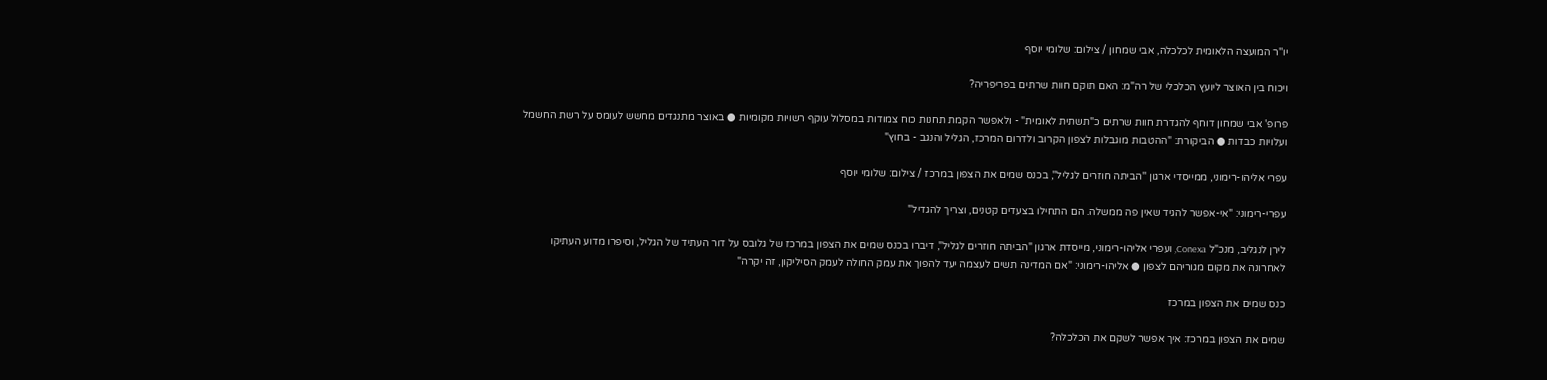יו''ר המועצה הלאומית לכלכלה, אבי שמחון / צילום: שלומי יוסף

ויכוח בין האוצר ליועץ הכלכלי של רה"מ: האם תוקם חוות שרתים בפריפריה?

פרופ' אבי שמחון דוחף להגדרת חוות שרתים כ"תשתית לאומית" - ולאפשר הקמת תחנות כוח צמודות במסלול עוקף רשויות מקומיות ● באוצר מתנגדים מחשש לעומס על רשת החשמל ועלויות כבדות ● הביקורת: "ההטבות מוגבלות לצפון הקרוב ולדרום המרכז, הגליל והנגב - בחוץ"

עפרי אליהו-רימוני, ממייסדי ארגון ''הביתה חוזרים לגליל'', בכנס שמים את הצפון במרכז / צילום: שלומי יוסף

עפרי-רימוני: "אי-אפשר להגיד שאין פה ממשלה. הם התחילו בצעדים קטנים, וצריך להגדיל"

לירן לנגליב, מנכ"ל Conexa, ועפרי אליהו-רימוני, מייסדת ארגון "הביתה חוזרים לגליל", דיברו בכנס שמים את הצפון במרכז של גלובס על דור העתיד של הגליל, וסיפרו מדוע העתיקו לאחרונה את מקום מגוריהם לצפון ● אליהו-רימוני: "אם המדינה תשים לעצמה יעד להפוך את עמק החולה לעמק הסיליקון, זה יקרה"

כנס שמים את הצפון במרכז

שמים את הצפון במרכז: איך אפשר לשקם את הכלכלה?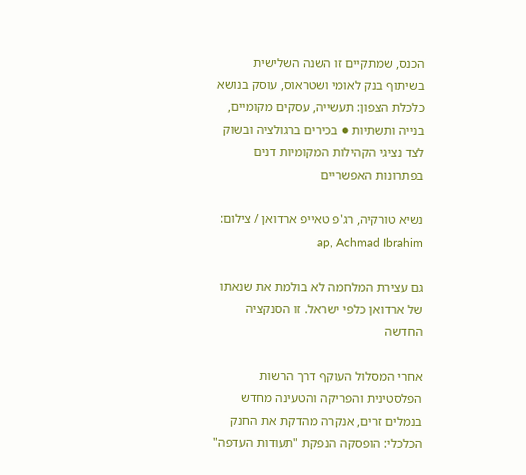הכנס, שמתקיים זו השנה השלישית בשיתוף בנק לאומי ושטראוס, עוסק בנושא כלכלת הצפון: תעשייה, עסקים מקומיים, בנייה ותשתיות ● בכירים ברגולציה ובשוק לצד נציגי הקהילות המקומיות דנים בפתרונות האפשריים

נשיא טורקיה, רג'פ טאייפ ארדואן / צילום: ap, Achmad Ibrahim

גם עצירת המלחמה לא בולמת את שנאתו של ארדואן כלפי ישראל. זו הסנקציה החדשה

אחרי המסלול העוקף דרך הרשות הפלסטינית והפריקה והטעינה מחדש בנמלים זרים, אנקרה מהדקת את החנק הכלכלי: הופסקה הנפקת "תעודות העדפה"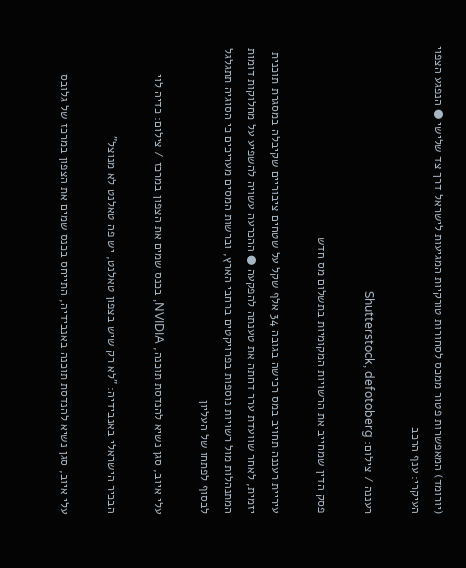(יורומד) המאפשרות פטור ממכס לסחורות טורקיות המגיעות לישראל דרך צד שלישי ● הנפגע הצפוי העיקרי: ענף הרכב

רעננה / צילום: Shutterstock, defotoberg

פסק הדין שמחייב את הרשויות המקומיות בתשלום מס חדש

עיריית רעננה תחויב במס רכישה בגובה 34 אלף שקל על שטחים ציבוריים שקיבלה במסגרת תוכנית יזמית, לאחר שוועדת ערר דחתה את טענתה להפקעה ● ההכרעה עשויה להשפיע על מחלוקות דומות המתנהלות מול רשויות נוספות בפרויקטים ברחבי הארץ, וברשות המסים מעריכים כי הסוגיה תתגלגל לבסוף לפתחו של העליון

עלי איוב, סגן נשיא להנדסת תוכנה, NVIDIA, בכנס שמים את הצפון במרכז / צילום: כדיה לוי

הבכיר הישראלי באנבידיה: "לא רק שיש בצפון טאלנט, יש פה טאלנט לא מנוצל"

עלי איוב, סגן נשיא להנדסת תוכנה באנבידיה, התייחס בכנס שמים את הצפון במרכז של גלובס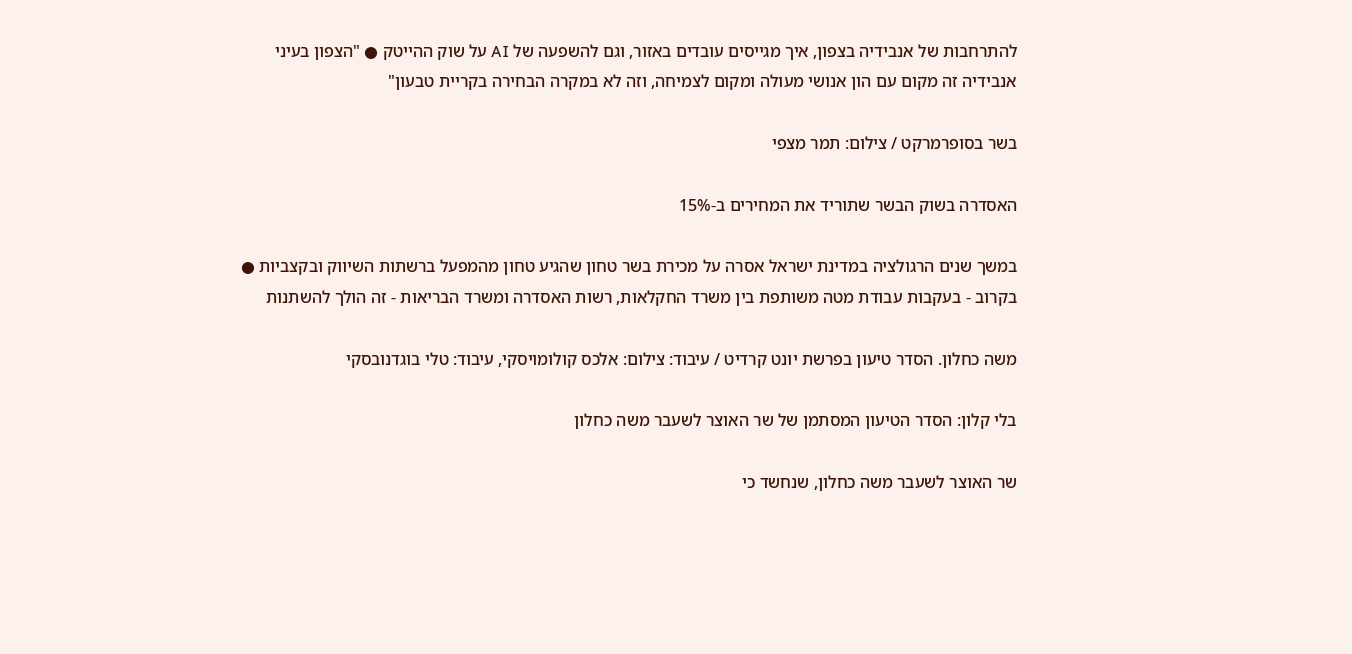להתרחבות של אנבידיה בצפון, איך מגייסים עובדים באזור, וגם להשפעה של AI על שוק ההייטק ● "הצפון בעיני אנבידיה זה מקום עם הון אנושי מעולה ומקום לצמיחה, וזה לא במקרה הבחירה בקריית טבעון"

בשר בסופרמרקט / צילום: תמר מצפי

האסדרה בשוק הבשר שתוריד את המחירים ב-15%

במשך שנים הרגולציה במדינת ישראל אסרה על מכירת בשר טחון שהגיע טחון מהמפעל ברשתות השיווק ובקצביות ● בקרוב - בעקבות עבודת מטה משותפת בין משרד החקלאות, רשות האסדרה ומשרד הבריאות - זה הולך להשתנות

משה כחלון. הסדר טיעון בפרשת יונט קרדיט / עיבוד: צילום: אלכס קולומויסקי, עיבוד: טלי בוגדנובסקי

בלי קלון: הסדר הטיעון המסתמן של שר האוצר לשעבר משה כחלון

שר האוצר לשעבר משה כחלון, שנחשד כי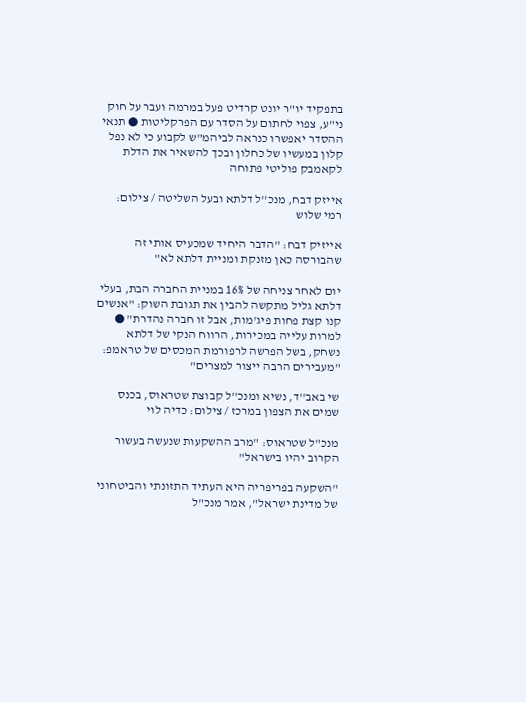בתפקיד יו"ר יונט קרדיט פעל במרמה ועבר על חוק ני"ע, צפוי לחתום על הסדר עם הפרקליטות ● תנאי ההסדר יאפשרו כנראה לביהמ"ש לקבוע כי לא נפל קלון במעשיו של כחלון ובכך להשאיר את הדלת לקאמבק פוליטי פתוחה

אייזק דבח, מנכ''ל דלתא ובעל השליטה / צילום: רמי שלוש

אייזיק דבח: "הדבר היחיד שמכעיס אותי זה שהבורסה כאן מזנקת ומניית דלתא לא"

יום לאחר צניחה של 16% במניית החברה הבת, בעלי דלתא גליל מתקשה להבין את תגובת השוק: "אנשים קנו קצת פחות פיג'מות, אבל זו חברה נהדרת" ● למרות עלייה במכירות, הרווח הנקי של דלתא נשחק, בשל הפרשה לרפורמת המכסים של טראמפ: "מעבירים הרבה ייצור למצרים"

שי באב''ד, נשיא ומנכ''ל קבוצת שטראוס, בכנס שמים את הצפון במרכז / צילום: כדיה לוי

מנכ"ל שטראוס: "מרב ההשקעות שנעשה בעשור הקרוב יהיו בישראל"

"השקעה בפריפריה היא העתיד התזונתי והביטחוני של מדינת ישראל", אמר מנכ"ל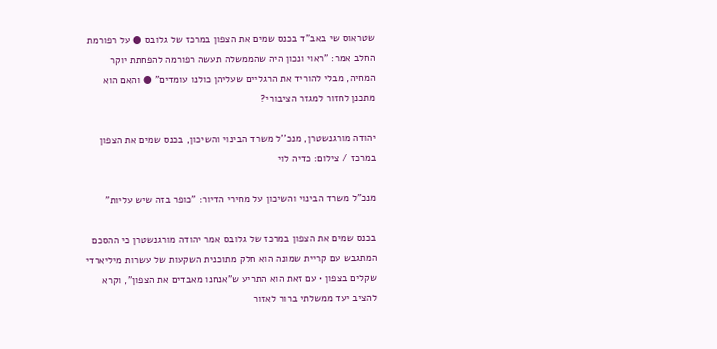שטראוס שי באב"ד בכנס שמים את הצפון במרכז של גלובס ● על רפורמת החלב אמר: "ראוי ונכון היה שהממשלה תעשה רפורמה להפחתת יוקר המחיה, מבלי להוריד את הרגליים שעליהן כולנו עומדים" ● והאם הוא מתכנן לחזור למגזר הציבורי?

יהודה מורגנשטרן, מנכ''ל משרד הבינוי והשיכון, בכנס שמים את הצפון במרכז / צילום: כדיה לוי

מנכ"ל משרד הבינוי והשיכון על מחירי הדיור: "כופר בזה שיש עליות"

בכנס שמים את הצפון במרכז של גלובס אמר יהודה מורגנשטרן כי ההסכם המתגבש עם קריית שמונה הוא חלק מתוכנית השקעות של עשרות מיליארדי שקלים בצפון • עם זאת הוא התריע ש"אנחנו מאבדים את הצפון", וקרא להציב יעד ממשלתי ברור לאזור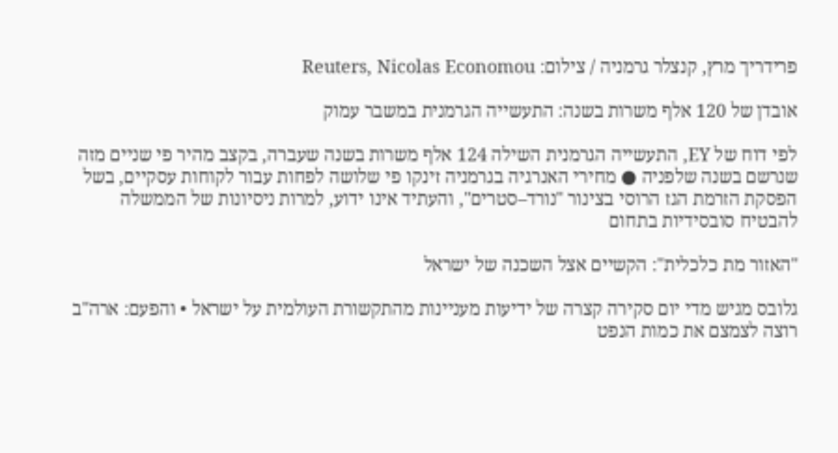פרידריך מרץ, קנצלר גרמניה / צילום: Reuters, Nicolas Economou

אובדן של 120 אלף משרות בשנה: התעשייה הגרמנית במשבר עמוק

לפי דוח של EY, התעשייה הגרמנית השילה 124 אלף משרות בשנה שעברה, בקצב מהיר פי שניים מזה שנרשם בשנה שלפניה ● מחירי האנרגיה בגרמניה זינקו פי שלושה לפחות עבור לקוחות עסקיים, בשל הפסקת הזרמת הגז הרוסי בצינור "נורד–סטרים", והעתיד אינו ידוע, למרות ניסיונות של הממשלה להבטיח סובסידיות בתחום

"האזור מת כלכלית": הקשיים אצל השכנה של ישראל

גלובס מגיש מדי יום סקירה קצרה של ידיעות מעניינות מהתקשורת העולמית על ישראל • והפעם: ארה"ב רוצה לצמצם את כמות הנפט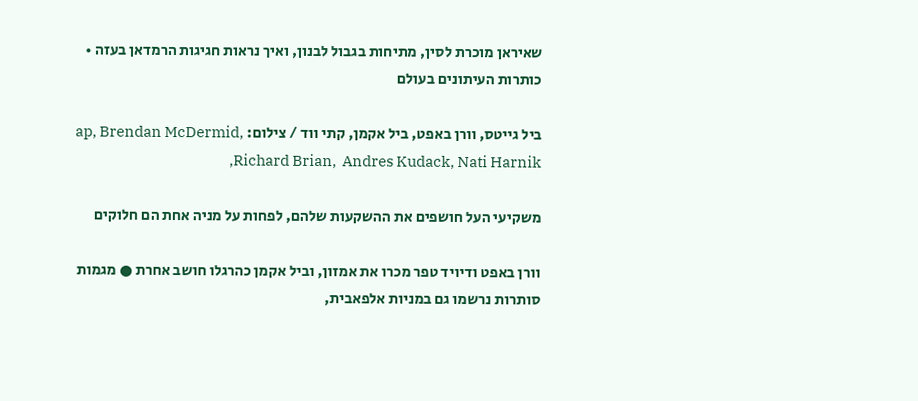שאיראן מוכרת לסין, מתיחות בגבול לבנון, ואיך נראות חגיגות הרמדאן בעזה • כותרות העיתונים בעולם

ביל גייטס, וורן באפט, ביל אקמן, קתי ווד / צילום: ap, Brendan McDermid, Richard Brian,  Andres Kudack, Nati Harnik,

משקיעי העל חושפים את ההשקעות שלהם, לפחות על מניה אחת הם חלוקים

וורן באפט ודיויד טפר מכרו את אמזון, וביל אקמן כהרגלו חושב אחרת ● מגמות סותרות נרשמו גם במניות אלפאבית,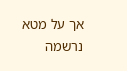אך על מטא נרשמה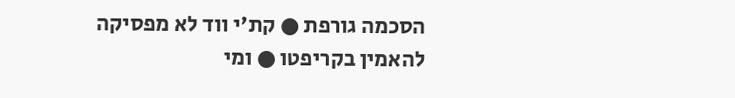הסכמה גורפת ● קת'י ווד לא מפסיקה להאמין בקריפטו ● ומי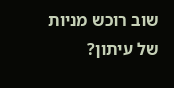שוב רוכש מניות של עיתון?